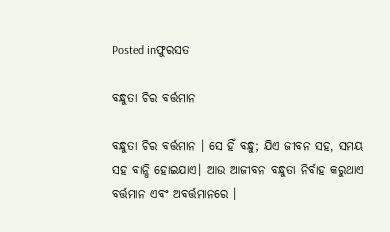Posted inଫୁରସତ

ବନ୍ଧୁତା ଚିର ବର୍ତ୍ତମାନ

ବନ୍ଧୁତା ଚିର ବର୍ତ୍ତମାନ । ସେ ହିଁ ବନ୍ଧୁ; ଯିଏ ଜୀବନ ସହ, ସମୟ ସହ ବାନ୍ଧି ହୋଇଯାଏ। ଆଉ ଆଜୀବନ ବନ୍ଧୁତା ନିର୍ବାହ କରୁଥାଏ ବର୍ତ୍ତମାନ ଏବଂ ଅବର୍ତ୍ତମାନରେ ।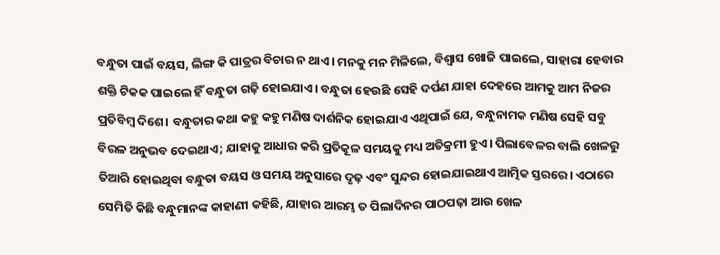ବନ୍ଧୁତା ପାଇଁ ବୟସ, ଲିଙ୍ଗ କି ପାତ୍ରର ବିଚାର ନ ଥାଏ। ମନକୁ ମନ ମିଳିଲେ, ବିଶ୍ୱାସ ଖୋଜି ପାଇଲେ, ସାହାରା ହେବାର ଶକ୍ତି ଟିକକ ପାଇଲେ ହିଁ ବନ୍ଧୁତା ଗଢ଼ି ହୋଇଯାଏ। ବନ୍ଧୁତା ହେଉଛି ସେହି ଦର୍ପଣ ଯାହା ଦେହରେ ଆମକୁ ଆମ ନିଜର ପ୍ରତିବିମ୍ବ ଦିଶେ। ବନ୍ଧୁତାର କଥା କହୁ କହୁ ମଣିଷ ଦାର୍ଶନିକ ହୋଇଯାଏ ଏଥିପାଇଁ ଯେ, ବନ୍ଧୁନାମକ ମଣିଷ ସେହି ସବୁ ବିରଳ ଅନୁଭବ ଦେଇଥାଏ; ଯାହାକୁ ଆଧାର କରି ପ୍ରତିକୂଳ ସମୟକୁ ମଧ୍ୟ ଅତିକ୍ରମୀ ହୁଏ। ପିଲାବେଳର ବାଲି ଖେଳରୁ ତିଆରି ହୋଇଥିବା ବନ୍ଧୁତା ବୟସ ଓ ସମୟ ଅନୁସାରେ ଦୃଢ଼ ଏବଂ ସୁନ୍ଦର ହୋଇଯାଇଥାଏ ଆତ୍ମିକ ସ୍ତରରେ। ଏଠାରେ ସେମିତି କିଛି ବନ୍ଧୁମାନଙ୍କ କାହାଣୀ କହିଛି, ଯାହାର ଆରମ୍ଭ ତ ପିଲାଦିନର ପାଠପଢ଼ା ଆଉ ଖେଳ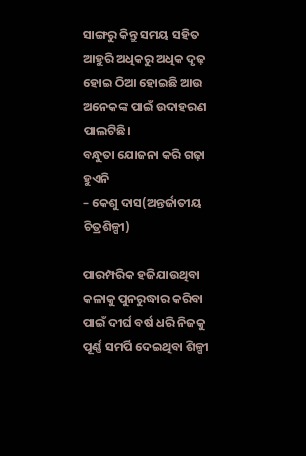ସାଙ୍ଗରୁ କିନ୍ତୁ ସମୟ ସହିତ ଆହୁରି ଅଧିକରୁ ଅଧିକ ଦୃଢ଼ ହୋଇ ଠିଆ ହୋଇଛି ଆଉ ଅନେକଙ୍କ ପାଇଁ ଉଦାହରଣ ପାଲଟିଛି।
ବନ୍ଧୁତା ଯୋଜନା କରି ଗଢ଼ା ହୁଏନି
– କେଶୁ ଦାସ(ଅନ୍ତର୍ଜାତୀୟ ଚିତ୍ରଶିଳ୍ପୀ)

ପାରମ୍ପରିକ ହଜିଯାଉଥିବା କଳାକୁ ପୁନରୁଦ୍ଧାର କରିବା ପାଇଁ ଦୀର୍ଘ ବର୍ଷ ଧରି ନିଜକୁ ପୂର୍ଣ୍ଣ ସମର୍ପି ଦେଇଥିବା ଶିଳ୍ପୀ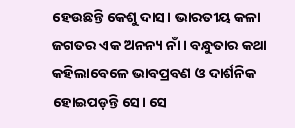ହେଉଛନ୍ତି କେଶୁ ଦାସ। ଭାରତୀୟ କଳା ଜଗତର ଏକ ଅନନ୍ୟ ନାଁ। ବନ୍ଧୁତାର କଥା କହିଲାବେଳେ ଭାବପ୍ରବଣ ଓ ଦାର୍ଶନିକ ହୋଇପଡ଼ନ୍ତି ସେ। ସେ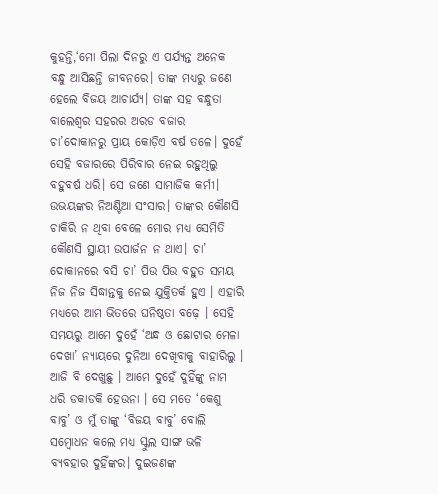କୁହନ୍ତି,‘ମୋ ପିଲା ଦିନରୁ ଏ ପର୍ଯ୍ୟନ୍ତ ଅନେକ ବନ୍ଧୁ ଆସିଛନ୍ତି ଜୀବନରେ। ତାଙ୍କ ମଧ୍ୟରୁ ଜଣେ ହେଲେ ବିଜୟ ଆଚାର୍ଯ୍ୟ। ତାଙ୍କ ସହ ବନ୍ଧୁତା ବାଲେଶ୍ବର ସହରର ଅରଡ ବଜାର ଚା’ଦୋକାନରୁ ପ୍ରାୟ କୋଡ଼ିଏ ବର୍ଷ ତଳେ। ଦୁହେଁ ସେହି ବଜାରରେ ପିରିବାର ନେଇ ରହୁଥିଲୁ ବହୁବର୍ଷ ଧରି। ସେ ଜଣେ ସାମାଜିକ କର୍ମୀ। ଉଭୟଙ୍କର ନିଅଣ୍ଟିଆ ସଂସାର। ତାଙ୍କର କୌଣସି ଚାକିରି ନ ଥିବା ବେଳେ ମୋର ମଧ୍ୟ ସେମିତି କୌଣସି ସ୍ଥାୟୀ ଉପାର୍ଜନ ନ ଥାଏ। ଚା’ ଦୋକାନରେ ବସି ଚା’ ପିଉ ପିଉ ବହୁତ ସମୟ ନିଜ ନିଜ ସିଦ୍ଧାନ୍ତକୁ ନେଇ ଯୁକ୍ତିତର୍କ ହୁଏ । ଏହାରି ମଧ୍ୟରେ ଆମ ଭିତରେ ଘନିଷ୍ଠତା ବଢ଼େ । ସେହି ସମୟରୁ ଆମେ ଦୁହେଁ ‘ଅନ୍ଧ ଓ ଛୋଟାର ମେଳା ଦେଖା’ ନ୍ୟାୟରେ ଦୁନିଆ ଦେଖିବାକୁ ବାହାରିଲୁ । ଆଜି ବି ଦେଖୁଛୁ । ଆମେ ଦୁହେଁ ଦୁହିଁଙ୍କୁ ନାମ ଧରି ଡକାଡକି ହେଉନା । ସେ ମତେ ‘କେଶୁ ବାବୁ’ ଓ ମୁଁ ତାଙ୍କୁ ‘ବିଜୟ ବାବୁ’ ବୋଲି ସମ୍ବୋଧନ କଲେ ମଧ୍ୟ ସ୍କୁଲ ସାଙ୍ଗ ଭଳି ବ୍ୟବହାର ଦୁହିଁଙ୍କର। ଦୁଇଜଣଙ୍କ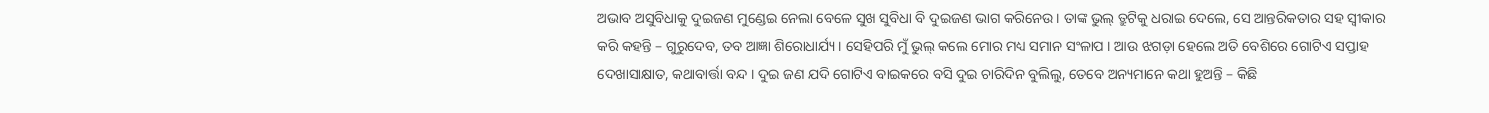ଅଭାବ ଅସୁବିଧାକୁ ଦୁଇଜଣ ମୁଣ୍ଡେଇ ନେଲା ବେଳେ ସୁଖ ସୁବିଧା ବି ଦୁଇଜଣ ଭାଗ କରିନେଉ। ତାଙ୍କ ଭୁଲ୍‌ ତ୍ରୁଟିକୁ ଧରାଇ ଦେଲେ, ସେ ଆନ୍ତରିକତାର ସହ ସ୍ବୀକାର କରି କହନ୍ତି – ଗୁରୁଦେବ, ତବ ଆଜ୍ଞା ଶିରୋଧାର୍ଯ୍ୟ । ସେହିପରି ମୁଁ ଭୁଲ୍‌ କଲେ ମୋର ମଧ୍ୟ ସମାନ ସଂଳାପ । ଆଉ ଝଗଡ଼ା ହେଲେ ଅତି ବେଶିରେ ଗୋଟିଏ ସପ୍ତାହ ଦେଖାସାକ୍ଷାତ, କଥାବାର୍ତ୍ତା ବନ୍ଦ । ଦୁଇ ଜଣ ଯଦି ଗୋଟିଏ ବାଇକରେ ବସି ଦୁଇ ଚାରିଦିନ ବୁଲିଲୁ, ତେବେ ଅନ୍ୟମାନେ କଥା ହୁଅନ୍ତି – କିଛି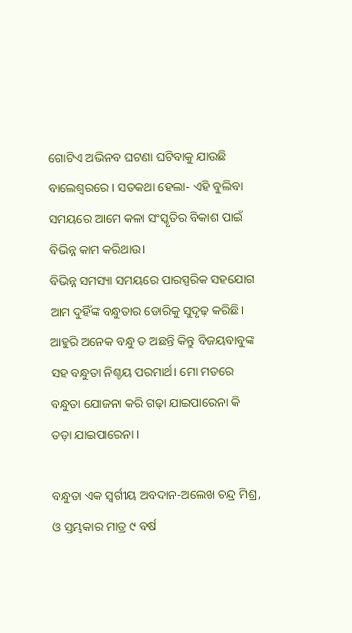ଗୋଟିଏ ଅଭିନବ ଘଟଣା ଘଟିବାକୁ ଯାଉଛି ବାଲେଶ୍ବରରେ । ସତକଥା ହେଲା- ଏହି ବୁଲିବା ସମୟରେ ଆମେ କଳା ସଂସ୍କୃତିର ବିକାଶ ପାଇଁ ବିଭିନ୍ନ କାମ କରିଥାଉ।
ବିଭିନ୍ନ ସମସ୍ୟା ସମୟରେ ପାରସ୍ପରିକ ସହଯୋଗ ଆମ ଦୁହିଁଙ୍କ ବନ୍ଧୁତାର ଡୋରିକୁ ସୁଦୃଢ଼ କରିଛି। ଆହୁରି ଅନେକ ବନ୍ଧୁ ତ ଅଛନ୍ତି କିନ୍ତୁ ବିଜୟବାବୁଙ୍କ ସହ ବନ୍ଧୁତା ନିଶ୍ଚୟ ପରମାର୍ଥ। ମୋ ମତରେ ବନ୍ଧୁତା ଯୋଜନା କରି ଗଢ଼ା ଯାଇପାରେନା କି ତଡ଼ା ଯାଇପାରେନା ।

ବନ୍ଧୁତା ଏକ ସ୍ବର୍ଗୀୟ ଅବଦାନ-ଅଲେଖ ଚନ୍ଦ୍ର ମିଶ୍ର, ଓ ସ୍ତମ୍ଭକାର ମାତ୍ର ୯ ବର୍ଷ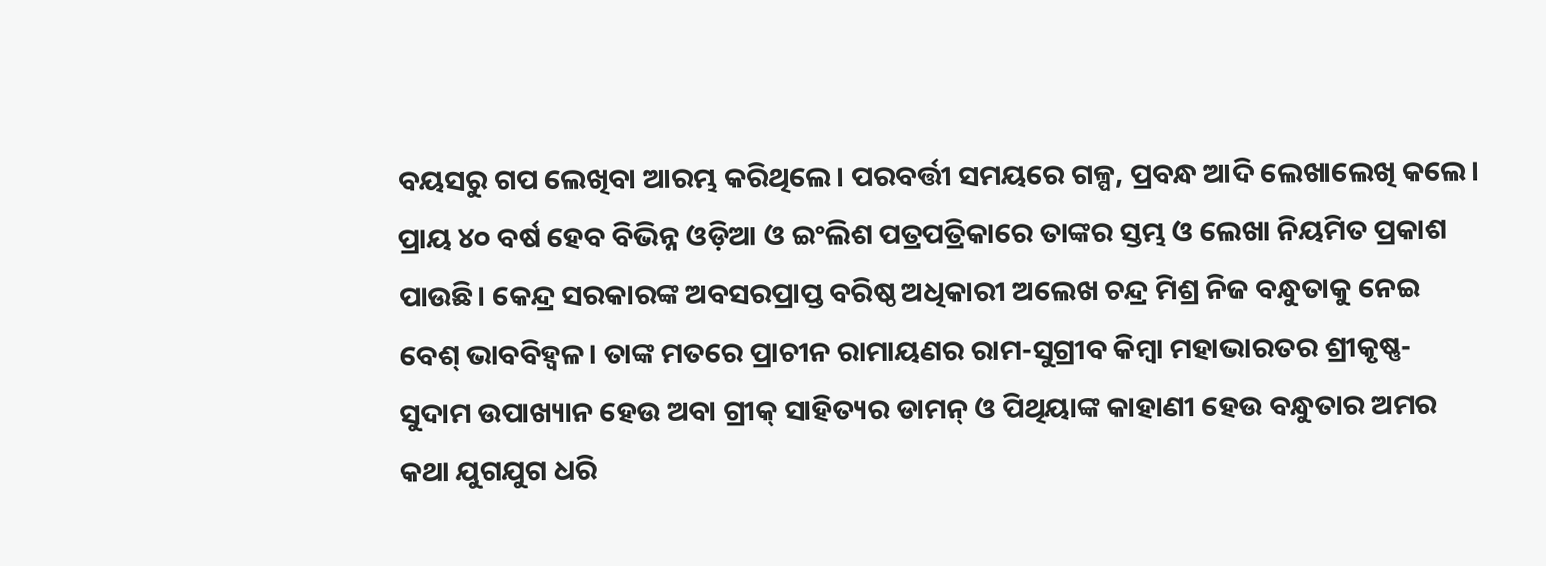ବୟସରୁ ଗପ ଲେଖିବା ଆରମ୍ଭ କରିଥିଲେ। ପରବର୍ତ୍ତୀ ସମୟରେ ଗଳ୍ପ, ପ୍ରବନ୍ଧ ଆଦି ଲେଖାଲେଖି କଲେ। ପ୍ରାୟ ୪୦ ବର୍ଷ ହେବ ବିଭିନ୍ନ ଓଡ଼ିଆ ଓ ଇଂଲିଶ ପତ୍ରପତ୍ରିକାରେ ତାଙ୍କର ସ୍ତମ୍ଭ ଓ ଲେଖା ନିୟମିତ ପ୍ରକାଶ ପାଉଛି। କେନ୍ଦ୍ର ସରକାରଙ୍କ ଅବସରପ୍ରାପ୍ତ ବରିଷ୍ଠ ଅଧିକାରୀ ଅଲେଖ ଚନ୍ଦ୍ର ମିଶ୍ର ନିଜ ବନ୍ଧୁତାକୁ ନେଇ ବେଶ୍‌ ଭାବବିହ୍ବଳ। ତାଙ୍କ ମତରେ ପ୍ରାଚୀନ ରାମାୟଣର ରାମ-ସୁଗ୍ରୀବ କିମ୍ବା ମହାଭାରତର ଶ୍ରୀକୃଷ୍ଣ-ସୁଦାମ ଉପାଖ୍ୟାନ ହେଉ ଅବା ଗ୍ରୀକ୍‌ ସାହିତ୍ୟର ଡାମନ୍‌ ଓ ପିଥିୟାଙ୍କ କାହାଣୀ ହେଉ ବନ୍ଧୁତାର ଅମର କଥା ଯୁଗଯୁଗ ଧରି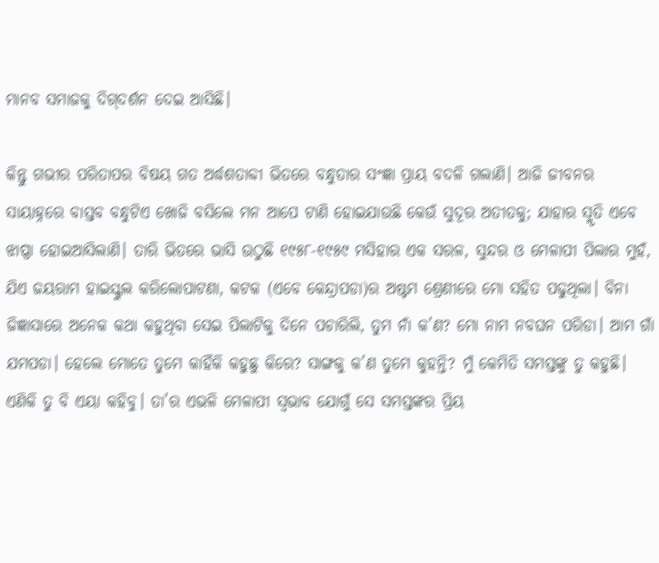ମାନବ ସମାଜକୁ ଦିଗ୍‌ଦର୍ଶନ ଦେଇ ଆସିଛି।

କିନ୍ତୁ ଗଭୀର ପରିତାପର ବିଷୟ ଗତ ଅର୍ଦ୍ଧଶତାବ୍ଦୀ ଭିତରେ ବନ୍ଧୁତାର ସଂଜ୍ଞା ପ୍ରାୟ ବଦଳି ଗଲାଣି। ଆଜି ଜୀବନର ସାୟାହ୍ନରେ ବାସ୍ତବ ବନ୍ଧୁଟିଏ ଖୋଜି ବସିଲେ ମନ ଆପେ ଟାଣି ହୋଇଯାଉଛି କେଉଁ ସୁଦୂର ଅତୀତକୁ; ଯାହାର ସ୍ମୃତି ଏବେ ଝାପ୍ସା ହୋଇଆସିଲାଣି। ତାରି ଭିତରେ ଭାସି ଉଠୁଛି ୧୯୫୮-୧୯୫୯ ମସିହାର ଏକ ସରଳ, ସୁନ୍ଦର ଓ ମେଳାପୀ ପିଲାର ମୁହଁ, ଯିଏ ଜୟରାମ ହାଇସ୍କୁଲ କରିଲୋପାଟଣା, କଟକ (ଏବେ କେନ୍ଦ୍ରାପଡା)ର ଅଷ୍ଟମ ଶ୍ରେଣୀରେ ମୋ ସହିତ ପଢୁଥିଲା। ବିନା ଜିଜ୍ଞାସାରେ ଅନେକ କଥା କହୁଥିବା ସେଇ ପିଲାଟିକୁ ଦିନେ ପଚାରିଲି, ତୁମ ନାଁ କ’ଣ? ମୋ ନାମ ନବଘନ ପରିଡା। ଆମ ଗାଁ ଯମପଡା। ହେଲେ ମୋତେ ତୁମେ କାହିଁକି କହୁଛୁ କିରେ? ସାଙ୍ଗକୁ କ’ଣ ତୁମେ କୁହନ୍ତି? ମୁଁ କେମିତି ସମସ୍ତଙ୍କୁ ତୁ କହୁଛି। ଏଣିକି ତୁ ବି ଏୟା କହିବୁ। ତା’ର ଏଭଳି ମେଳାପୀ ସ୍ବଭାବ ଯୋଗୁଁ ସେ ସମସ୍ତଙ୍କର ପ୍ରିୟ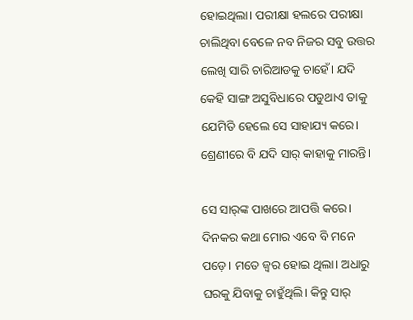ହୋଇଥିଲା। ପରୀକ୍ଷା ହଲରେ ପରୀକ୍ଷା ଚାଲିଥିବା ବେଳେ ନବ ନିଜର ସବୁ ଉତ୍ତର ଲେଖି ସାରି ଚାରିଆଡକୁ ଚାହେଁ। ଯଦି କେହି ସାଙ୍ଗ ଅସୁବିଧାରେ ପଡୁଥାଏ ତାକୁ ଯେମିତି ହେଲେ ସେ ସାହାଯ୍ୟ କରେ। ଶ୍ରେଣୀରେ ବି ଯଦି ସାର୍‌ କାହାକୁ ମାରନ୍ତି।

ସେ ସାର୍‌ଙ୍କ ପାଖରେ ଆପତ୍ତି କରେ। ଦିନକର କଥା ମୋର ଏବେ ବି ମନେ ପଡ଼େ। ମତେ ଜ୍ୱର ହୋଇ ଥିଲା। ଅଧାରୁ ଘରକୁ ଯିବାକୁ ଚାହୁଁଥିଲି। କିନ୍ତୁ ସାର୍‌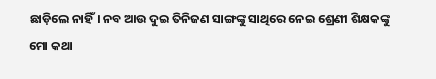ଛାଡ଼ିଲେ ନାହିଁ। ନବ ଆଉ ଦୁଇ ତିନିଜଣ ସାଙ୍ଗଙ୍କୁ ସାଥିରେ ନେଇ ଶ୍ରେଣୀ ଶିକ୍ଷକଙ୍କୁ ମୋ କଥା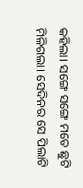କହିଲା। ସଙ୍ଗେ ସଙ୍ଗେ ମତେ ଛୁଟି ମିଳିଗଲା। ସେଦିନର ସେ ପିଲାଟି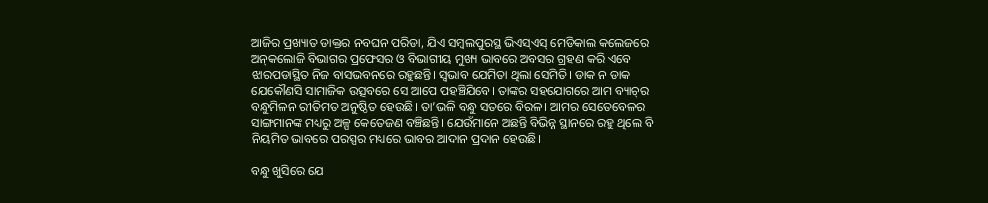ଆଜିର ପ୍ରଖ୍ୟାତ ଡାକ୍ତର ନବଘନ ପରିଡା, ଯିଏ ସମ୍ବଲପୁରସ୍ଥ ଭିଏସ୍‌ଏସ୍‌ ମେଡିକାଲ କଲେଜରେ ଅନ୍‌କଲୋଜି ବିଭାଗର ପ୍ରଫେସର ଓ ବିଭାଗୀୟ ମୁଖ୍ୟ ଭାବରେ ଅବସର ଗ୍ରହଣ କରି ଏବେ ଝାରପଡାସ୍ଥିତ ନିଜ ବାସଭବନରେ ରହୁଛନ୍ତି। ସ୍ବଭାବ ଯେମିତା ଥିଲା ସେମିତି। ଡାକ ନ ଡାକ ଯେକୌଣସି ସାମାଜିକ ଉତ୍ସବରେ ସେ ଆପେ ପହଞ୍ଚିଯିବେ। ତାଙ୍କର ସହଯୋଗରେ ଆମ ବ୍ୟାଚ୍‌ର ବନ୍ଧୁମିଳନ ରୀତିମତ ଅନୁଷ୍ଠିତ ହେଉଛି। ତା’ଭଳି ବନ୍ଧୁ ସତରେ ବିରଳ। ଆମର ସେତେବେଳର ସାଙ୍ଗମାନଙ୍କ ମଧ୍ୟରୁ ଅଳ୍ପ କେତେଜଣ ବଞ୍ଚିଛନ୍ତି। ଯେଉଁମାନେ ଅଛନ୍ତି ବିଭିନ୍ନ ସ୍ଥାନରେ ରହୁ ଥିଲେ ବି ନିୟମିତ ଭାବରେ ପରସ୍ପର ମଧ୍ୟରେ ଭାବର ଆଦାନ ପ୍ରଦାନ ହେଉଛି।

ବନ୍ଧୁ ଖୁସିରେ ଯେ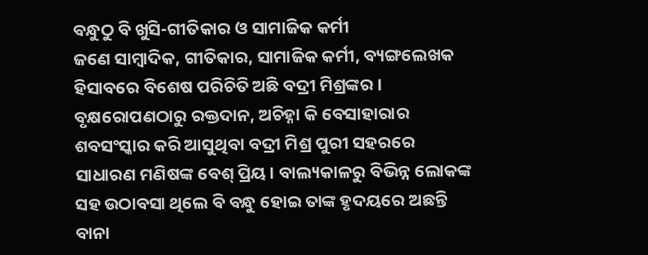ବନ୍ଧୁଠୁ ବି ଖୁସି-ଗୀତିକାର ଓ ସାମାଜିକ କର୍ମୀ
ଜଣେ ସାମ୍ବାଦିକ, ଗୀତିକାର, ସାମାଜିକ କର୍ମୀ, ବ୍ୟଙ୍ଗଲେଖକ ହିସାବରେ ବିଶେଷ ପରିଚିତି ଅଛି ବଦ୍ରୀ ମିଶ୍ରଙ୍କର । ବୃକ୍ଷରୋପଣଠାରୁ ରକ୍ତଦାନ, ଅଚିହ୍ନା କି ବେସାହାରାର ଶବସଂସ୍କାର କରି ଆସୁଥିବା ବଦ୍ରୀ ମିଶ୍ର ପୁରୀ ସହରରେ ସାଧାରଣ ମଣିଷଙ୍କ ବେଶ୍‌ ପ୍ରିୟ। ବାଲ୍ୟକାଳରୁ ବିଭିନ୍ନ ଲୋକଙ୍କ ସହ ଉଠାବସା ଥିଲେ ବି ବନ୍ଧୁ ହୋଇ ତାଙ୍କ ହୃଦୟରେ ଅଛନ୍ତି ବାନା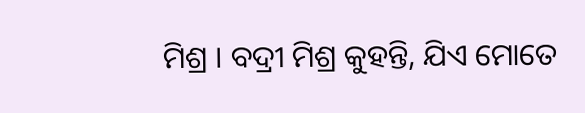ମିଶ୍ର । ବଦ୍ରୀ ମିଶ୍ର କୁହନ୍ତି, ଯିଏ ମୋତେ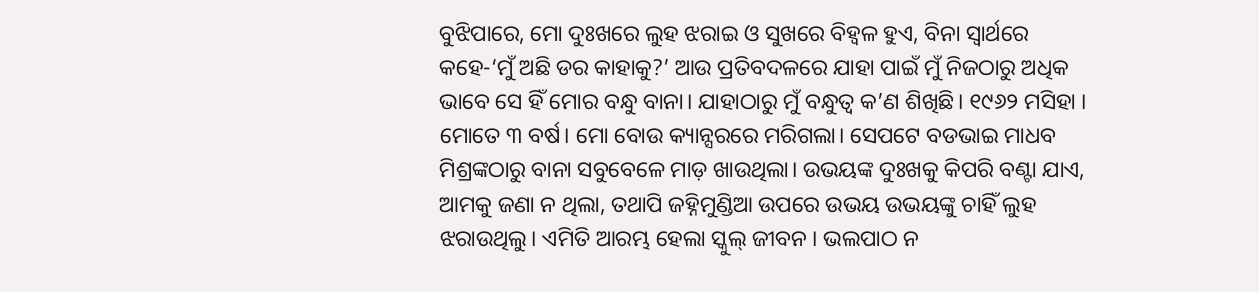ବୁଝିପାରେ, ମୋ ଦୁଃଖରେ ଲୁହ ଝରାଇ ଓ ସୁଖରେ ବିହ୍ବଳ ହୁଏ, ବିନା ସ୍ବାର୍ଥରେ କହେ-‘ମୁଁ ଅଛି ଡର କାହାକୁ?’ ଆଉ ପ୍ରତିବଦଳରେ ଯାହା ପାଇଁ ମୁଁ ନିଜଠାରୁ ଅଧିକ ଭାବେ ସେ ହିଁ ମୋର ବନ୍ଧୁ ବାନା। ଯାହାଠାରୁ ମୁଁ ବନ୍ଧୁତ୍ୱ କ’ଣ ଶିଖିଛି। ୧୯୬୨ ମସିହା । ମୋତେ ୩ ବର୍ଷ। ମୋ ବୋଉ କ୍ୟାନ୍ସରରେ ମରିଗଲା। ସେପଟେ ବଡଭାଇ ମାଧବ ମିଶ୍ରଙ୍କଠାରୁ ବାନା ସବୁବେଳେ ମାଡ଼ ଖାଉଥିଲା। ଉଭୟଙ୍କ ଦୁଃଖକୁ କିପରି ବଣ୍ଟା ଯାଏ, ଆମକୁ ଜଣା ନ ଥିଲା, ତଥାପି ଜହ୍ନିମୁଣ୍ଡିଆ ଉପରେ ଉଭୟ ଉଭୟଙ୍କୁ ଚାହିଁ ଲୁହ ଝରାଉଥିଲୁ। ଏମିତି ଆରମ୍ଭ ହେଲା ସ୍କୁଲ୍‌ ଜୀବନ । ଭଲପାଠ ନ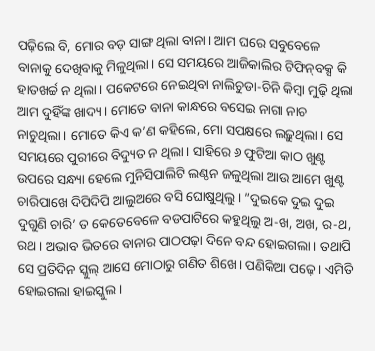ପଢ଼ିଲେ ବି, ମୋର ବଡ଼ ସାଙ୍ଗ ଥିଲା ବାନା। ଆମ ଘରେ ସବୁବେଳେ ବାନାକୁ ଦେଖିବାକୁ ମିଳୁଥିଲା। ସେ ସମୟରେ ଆଜିକାଲିର ଟିଫିନ୍‌ବକ୍ସ କି ହାତଖର୍ଚ୍ଚ ନ ଥିଲା। ପକେଟରେ ନେଇଥିବା ନାଲିଚୁଡା-ଚିନି କିମ୍ବା ମୁଢ଼ି ଥିଲା ଆମ ଦୁହିଁଙ୍କ ଖାଦ୍ୟ। ମୋତେ ବାନା କାନ୍ଧରେ ବସେଇ ନାଗା ନାଚ ନାଚୁଥିଲା। ମୋତେ କିଏ କ’ଣ କହିଲେ, ମୋ ସପକ୍ଷରେ ଲଢ଼ୁଥିଲା। ସେ ସମୟରେ ପୁରୀରେ ବିଦ୍ୟୁତ ନ ଥିଲା। ସାହିରେ ୬ ଫୁଟିଆ କାଠ ଖୁଣ୍ଟ ଉପରେ ସନ୍ଧ୍ୟା ହେଲେ ମୁନିସିପାଲିଟି ଲଣ୍ଠନ ଜଳୁଥିଲା ଆଉ ଆମେ ଖୁଣ୍ଟ ଚାରିପାଖେ ଦିପିଦିପି ଆଲୁଅରେ ବସି ଘୋଷୁଥିଲୁ। ”ଦୁଇକେ ଦୁଇ ଦୁଇ ଦୁଗୁଣି ଚାରି’ ତ କେତେବେଳେ ବଡପାଟିରେ କହୁଥିଲୁ ଅ-ଖ, ଅଖ, ର-ଥ, ରଥ । ଅଭାବ ଭିତରେ ବାନାର ପାଠପଢ଼ା ଦିନେ ବନ୍ଦ ହୋଇଗଲା। ତଥାପି ସେ ପ୍ରତିଦିନ ସ୍କୁଲ୍‌ ଆସେ ମୋଠାରୁ ଗଣିତ ଶିଖେ। ପଣିକିଆ ପଢ଼େ। ଏମିତି ହୋଇଗଲା ହାଇସ୍କୁଲ।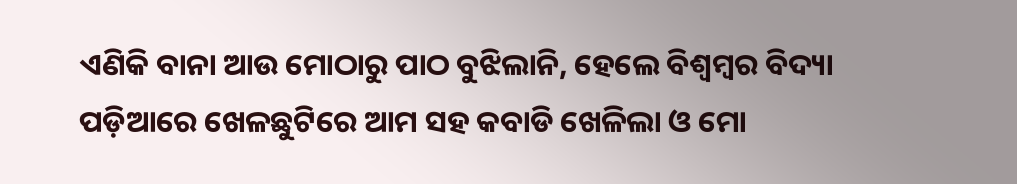ଏଣିକି ବାନା ଆଉ ମୋଠାରୁ ପାଠ ବୁଝିଲାନି, ହେଲେ ବିଶ୍ୱମ୍ବର ବିଦ୍ୟା ପଡ଼ିଆରେ ଖେଳଛୁଟିରେ ଆମ ସହ କବାଡି ଖେଳିଲା ଓ ମୋ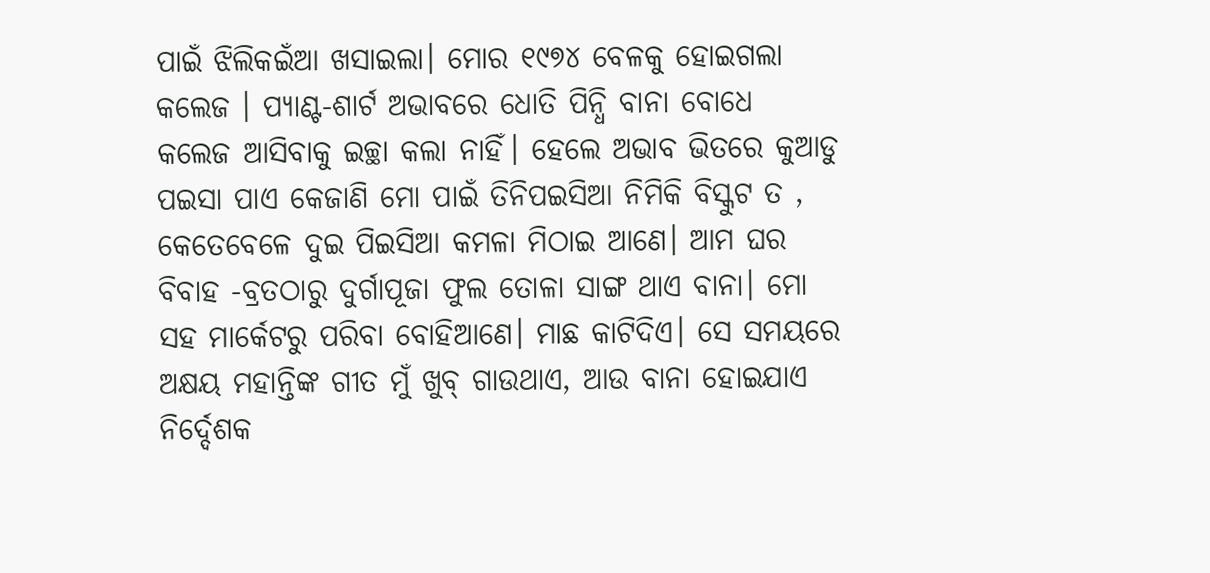ପାଇଁ ଝିଲିକଇଁଆ ଖସାଇଲା। ମୋର ୧୯୭୪ ବେଳକୁ ହୋଇଗଲା କଲେଜ । ପ୍ୟାଣ୍ଟ-ଶାର୍ଟ ଅଭାବରେ ଧୋତି ପିନ୍ଧି ବାନା ବୋଧେ କଲେଜ ଆସିବାକୁ ଇଚ୍ଛା କଲା ନାହିଁ। ହେଲେ ଅଭାବ ଭିତରେ କୁଆଡୁ ପଇସା ପାଏ କେଜାଣି ମୋ ପାଇଁ ତିନିପଇସିଆ ନିମିକି ବିସ୍କୁଟ ତ , କେତେବେଳେ ଦୁଇ ପିଇସିଆ କମଳା ମିଠାଇ ଆଣେ। ଆମ ଘର ବିବାହ -ବ୍ରତଠାରୁ ଦୁର୍ଗାପୂଜା ଫୁଲ ତୋଳା ସାଙ୍ଗ ଥାଏ ବାନା। ମୋ ସହ ମାର୍କେଟରୁ ପରିବା ବୋହିଆଣେ। ମାଛ କାଟିଦିଏ। ସେ ସମୟରେ ଅକ୍ଷୟ ମହାନ୍ତିଙ୍କ ଗୀତ ମୁଁ ଖୁବ୍‌ ଗାଉଥାଏ, ଆଉ ବାନା ହୋଇଯାଏ ନିର୍ଦ୍ଦେଶକ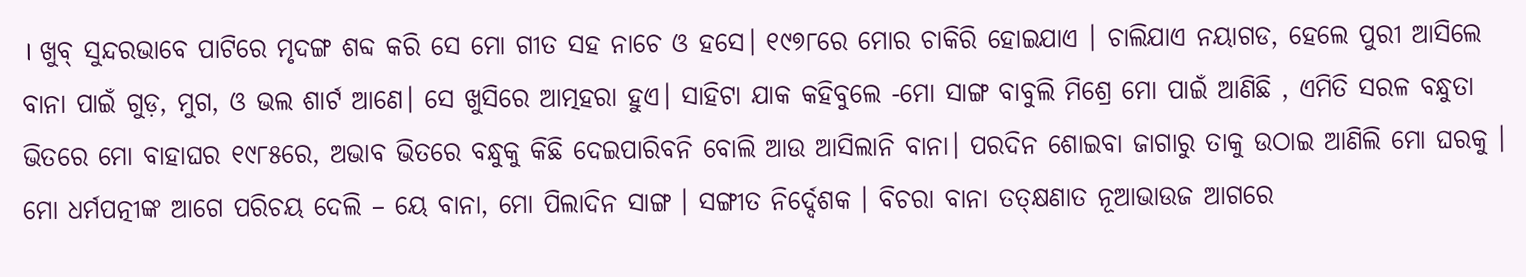। ଖୁବ୍‌ ସୁନ୍ଦରଭାବେ ପାଟିରେ ମୃଦଙ୍ଗ ଶବ୍ଦ କରି ସେ ମୋ ଗୀତ ସହ ନାଚେ ଓ ହସେ। ୧୯୭୮ରେ ମୋର ଚାକିରି ହୋଇଯାଏ । ଚାଲିଯାଏ ନୟାଗଡ, ହେଲେ ପୁରୀ ଆସିଲେ ବାନା ପାଇଁ ଗୁଡ଼, ମୁଗ, ଓ ଭଲ ଶାର୍ଟ ଆଣେ। ସେ ଖୁସିରେ ଆତ୍ମହରା ହୁଏ। ସାହିଟା ଯାକ କହିବୁଲେ -ମୋ ସାଙ୍ଗ ବାବୁଲି ମିଶ୍ରେ ମୋ ପାଇଁ ଆଣିଛି , ଏମିତି ସରଳ ବନ୍ଧୁତା ଭିତରେ ମୋ ବାହାଘର ୧୯୮୫ରେ, ଅଭାବ ଭିତରେ ବନ୍ଧୁକୁ କିଛି ଦେଇପାରିବନି ବୋଲି ଆଉ ଆସିଲାନି ବାନା। ପରଦିନ ଶୋଇବା ଜାଗାରୁ ତାକୁ ଉଠାଇ ଆଣିଲି ମୋ ଘରକୁ । ମୋ ଧର୍ମପତ୍ନୀଙ୍କ ଆଗେ ପରିଚୟ ଦେଲି – ୟେ ବାନା, ମୋ ପିଲାଦିନ ସାଙ୍ଗ । ସଙ୍ଗୀତ ନିର୍ଦ୍ଦେଶକ । ବିଚରା ବାନା ତତ୍‌କ୍ଷଣାତ ନୂଆଭାଉଜ ଆଗରେ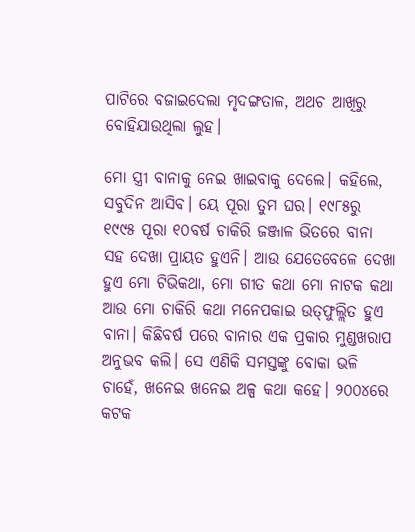ପାଟିରେ ବଜାଇଦେଲା ମୃଦଙ୍ଗତାଳ, ଅଥଚ ଆଖିରୁ ବୋହିଯାଉଥିଲା ଲୁହ।

ମୋ ସ୍ତ୍ରୀ ବାନାକୁ ନେଇ ଖାଇବାକୁ ଦେଲେ। କହିଲେ, ସବୁଦିନ ଆସିବ। ୟେ ପୂରା ତୁମ ଘର। ୧୯୮୫ରୁ ୧୯୯୫ ପୂରା ୧୦ବର୍ଷ ଚାକିରି ଜଞ୍ଜାଳ ଭିତରେ ବାନା ସହ ଦେଖା ପ୍ରାୟତ ହୁଏନି। ଆଉ ଯେତେବେଳେ ଦେଖା ହୁଏ ମୋ ଟିଭିକଥା, ମୋ ଗୀତ କଥା ମୋ ନାଟକ କଥା ଆଉ ମୋ ଚାକିରି କଥା ମନେପକାଇ ଉତ୍‌ଫୁଲ୍ଲିତ ହୁଏ ବାନା। କିଛିବର୍ଷ ପରେ ବାନାର ଏକ ପ୍ରକାର ମୁଣ୍ଡଖରାପ ଅନୁଭବ କଲି। ସେ ଏଣିକି ସମସ୍ତଙ୍କୁ ବୋକା ଭଳି ଚାହେଁ, ଖନେଇ ଖନେଇ ଅଳ୍ପ କଥା କହେ। ୨୦୦୪ରେ କଟକ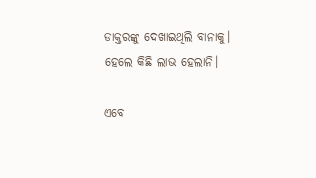ଡାକ୍ତରଙ୍କୁ ଦେଖାଇଥିଲି ବାନାକୁ। ହେଲେ କିଛି ଲାଭ ହେଲାନି।

ଏବେ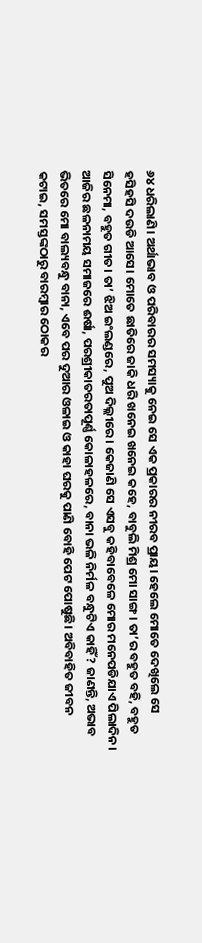୬୪ ଧରିଲାଣି। ଅର୍ଥାଭାବ ଓ ପରିବାରର ସମସ୍ୟାକୁ ନେଇ ସେ ଏକ ପ୍ରକାରର ନୀରବ ପ୍ରାୟ। ହେଲେ ମୋତେ ଦେଖିଲେ ସେ ହସିହସି ଦଉଡି ଆସେ। ମୋତେ ଛାତିରେ ଜାକି ଧରି ଖନେଇ ଖନେଇ କହେ, ବାବୁଲି ମିଶ୍ର ମୋ ସାଙ୍ଗ। ତା’ର ବହୁତ ବହି, ବହୁତ ସିନେମା, ବହୁତ ଗୀତ। ତା’ ଝିଅ ଇଂଲଣ୍ଡରେ, ପୁଅ ଦିଲ୍ଲୀରେ। କେଜାଣି ସେ ଏସବୁ କହିବାବେଳେ ମୋର ମନେପଡିଯାଏ ପିଲାଦିନ। ଆଜିର ଛଳନାମୟ ସମାଜରେ ଈର୍ଷା, ପରଶ୍ରୀକାତରତାପୂର୍ଣ୍ଣ କୋଳାହଳରେ, ବାନା ଭଳି ନିର୍ମଳ ବନ୍ଧୁଟିଏ କାହିଁ? ଜାଣନ୍ତି, ଅଭାବ ଭିତରେ ମୋ ବାଲ୍ୟବନ୍ଧୁ ବାନା, ଏବେ ପର ଦୁଆର ଓଳାଇ ଓ କାହା ଘରକୁ ପାଣି ବୋହି ପେଟ ପୋଷୁଛି। ଅବିବାହିତ ଜୀବନ କଟାଇ, ସମସ୍ତଙ୍କଠାରୁ ବାରମ୍ବାର ଠୋକର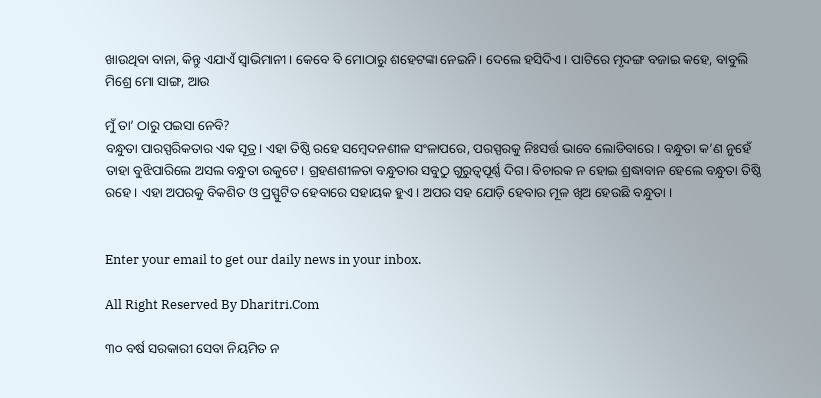ଖାଉଥିବା ବାନା, କିନ୍ତୁ ଏଯାଏଁ ସ୍ବାଭିମାନୀ। କେବେ ବି ମୋଠାରୁ ଶହେଟଙ୍କା ନେଇନି। ଦେଲେ ହସିଦିଏ। ପାଟିରେ ମୃଦଙ୍ଗ ବଜାଇ କହେ, ବାବୁଲି ମିଶ୍ରେ ମୋ ସାଙ୍ଗ, ଆଉ

ମୁଁ ତା’ ଠାରୁ ପଇସା ନେବି?
ବନ୍ଧୁତା ପାରସ୍ପରିକତାର ଏକ ସୂତ୍ର। ଏହା ତିଷ୍ଠି ରହେ ସମ୍ବେଦନଶୀଳ ସଂଳାପରେ, ପରସ୍ପରକୁ ନିଃସର୍ତ୍ତ ଭାବେ ଲୋଡିବାରେ। ବନ୍ଧୁତା କ’ଣ ନୁହେଁ ତାହା ବୁଝିପାରିଲେ ଅସଲ ବନ୍ଧୁତା ଉକୁଟେ। ଗ୍ରହଣଶୀଳତା ବନ୍ଧୁତାର ସବୁଠୁ ଗୁରୁତ୍ୱପୂର୍ଣ୍ଣ ଦିଗ। ବିଚାରକ ନ ହୋଇ ଶ୍ରଦ୍ଧାବାନ ହେଲେ ବନ୍ଧୁତା ତିଷ୍ଠି ରହେ। ଏହା ଅପରକୁ ବିକଶିତ ଓ ପ୍ରସ୍ଫୁଟିତ ହେବାରେ ସହାୟକ ହୁଏ। ଅପର ସହ ଯୋଡ଼ି ହେବାର ମୂଳ ଖିଅ ହେଉଛି ବନ୍ଧୁତା ।


Enter your email to get our daily news in your inbox.

All Right Reserved By Dharitri.Com

୩୦ ବର୍ଷ ସରକାରୀ ସେବା ନିୟମିତ ନ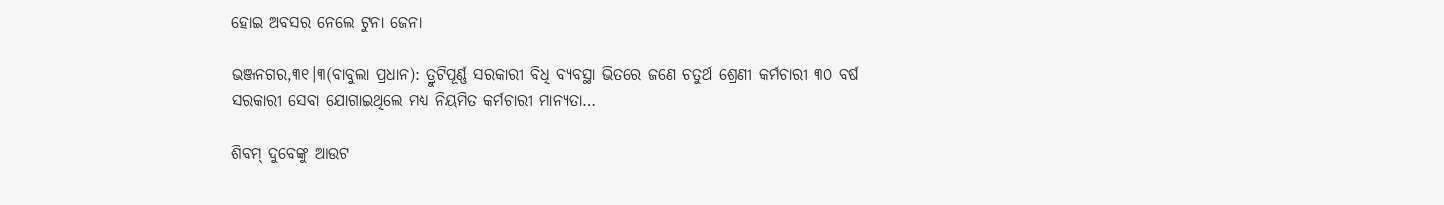ହୋଇ ଅବସର ନେଲେ ଟୁନା ଜେନା

ଭଞ୍ଜନଗର,୩୧।୩(ବାବୁଲା ପ୍ରଧାନ): ତ୍ରୁଟିପୂର୍ଣ୍ଣ ସରକାରୀ ବିଧି ବ୍ୟବସ୍ଥା ଭିତରେ ଜଣେ ଚତୁର୍ଥ ଶ୍ରେଣୀ କର୍ମଚାରୀ ୩୦ ବର୍ଷ ସରକାରୀ ସେବା ଯୋଗାଇଥିଲେ ମଧ୍ୟ ନିୟମିତ କର୍ମଚାରୀ ମାନ୍ୟତା…

ଶିବମ୍‌ ଦୁବେଙ୍କୁ ଆଉଟ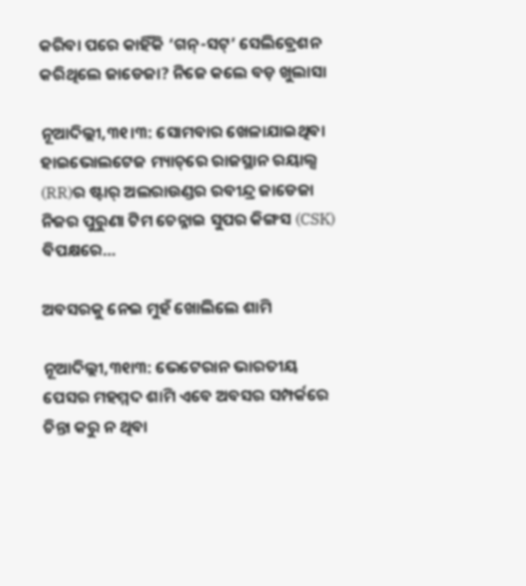କରିବା ପରେ କାହିଁକି ‘ଗନ୍‌-ସଟ୍‌’ ସେଲିବ୍ରେଶନ କରିଥିଲେ ଜାଡେଜା? ନିଜେ କଲେ ବଡ଼ ଖୁଲାସା

ନୂଆଦିଲ୍ଲୀ,୩୧।୩: ସୋମବାର ଖେଳାଯାଇଥିବା ହାଇଭୋଲଟେଜ ମ୍ୟାଚ୍‌ରେ ରାଜସ୍ଥାନ ରୟାଲ୍ସ (RR)ର ଷ୍ଟାର୍‌ ଅଲରାଉଣ୍ଡର ରବୀନ୍ଦ୍ର ଜାଡେଜା ନିଜର ପୁରୁଣା ଟିମ ଚେନ୍ନାଇ ସୁପର କିଙ୍ଗସ (CSK) ବିପକ୍ଷରେ…

ଅବସରକୁ ନେଇ ମୁହଁ ଖୋଲିଲେ ଶାମି

ନୂଆଦିଲ୍ଲୀ,୩୧ା୩: ଭେଟେରାନ ଭାରତୀୟ ପେସର ମହମ୍ମଦ ଶାମି ଏବେ ଅବସର ସମ୍ପର୍କରେ ଚିନ୍ତା କରୁ ନ ଥିବା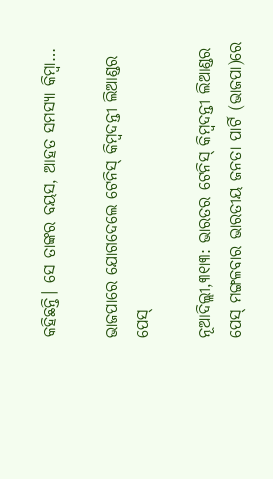କହିଛନ୍ତି। ସେ ତାଙ୍କର ବୟସ, ଆହତ ସମସ୍ୟା କିମ୍ବା…

ଭାଜପାରେ ଯୋଗଦେଲେ ଟେନିସ୍‌ କିମ୍ବଦନ୍ତୀ ଲିଆଣ୍ଡର ପେସ୍‌

ନୂଆଦିଲ୍ଲୀ,୩୧ା୩: ଭାରତର ଟେନିସ୍‌ କିମ୍ବଦନ୍ତୀ ଲିଆଣ୍ଡର ପେସ୍‌ ମଙ୍ଗଳବାର ଭାରତୀୟ ଜନତା ପାର୍ଟି (ଭାଜପା)ରେ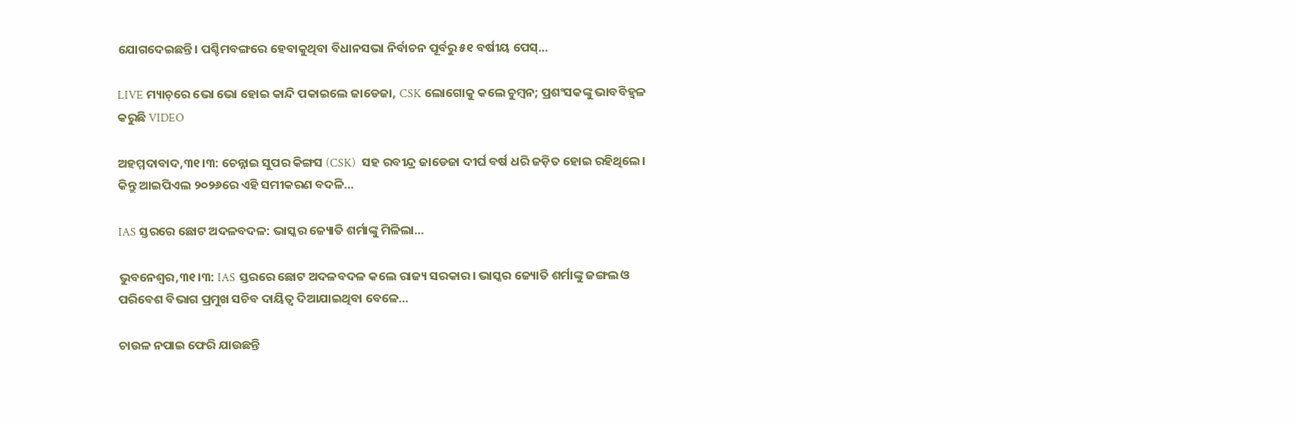ଯୋଗଦେଇଛନ୍ତି। ପଶ୍ଚିମବଙ୍ଗରେ ହେବାକୁଥିବା ବିଧାନସଭା ନିର୍ବାଚନ ପୂର୍ବରୁ ୫୧ ବର୍ଷୀୟ ପେସ୍‌…

LIVE ମ୍ୟାଚ୍‌ରେ ଭୋ ଭୋ ହୋଇ କାନ୍ଦି ପକାଇଲେ ଜାଡେଜା, CSK ଲୋଗୋକୁ କଲେ ଚୁମ୍ବନ; ପ୍ରଶଂସକଙ୍କୁ ଭାବବିହ୍ବଳ କରୁଛି VIDEO

ଅହମ୍ମଦାବାଦ,୩୧।୩: ଚେନ୍ନାଇ ସୁପର କିଙ୍ଗସ (CSK)  ସହ ରବୀନ୍ଦ୍ର ଜାଡେଜା ଦୀର୍ଘ ବର୍ଷ ଧରି ଜଡ଼ିତ ହୋଇ ରହିଥିଲେ। କିନ୍ତୁ ଆଇପିଏଲ ୨୦୨୬ରେ ଏହି ସମୀକରଣ ବଦଳି…

IAS ସ୍ତରରେ ଛୋଟ ଅଦଳବଦଳ: ଭାସ୍କର ଜ୍ୟୋତି ଶର୍ମାଙ୍କୁ ମିଳିଲା…

ଭୁବନେଶ୍ୱର,୩୧।୩: IAS ସ୍ତରରେ ଛୋଟ ଅଦଳବଦଳ କଲେ ରାଜ୍ୟ ସରକାର। ଭାସ୍କର ଜ୍ୟୋତି ଶର୍ମାଙ୍କୁ ଜଙ୍ଗଲ ଓ ପରିବେଶ ବିଭାଗ ପ୍ରମୁଖ ସଚିବ ଦାୟିତ୍ୱ ଦିଆଯାଇଥିବା ବେଳେ…

ଚାଉଳ ନପାଇ ଫେରି ଯାଉଛନ୍ତି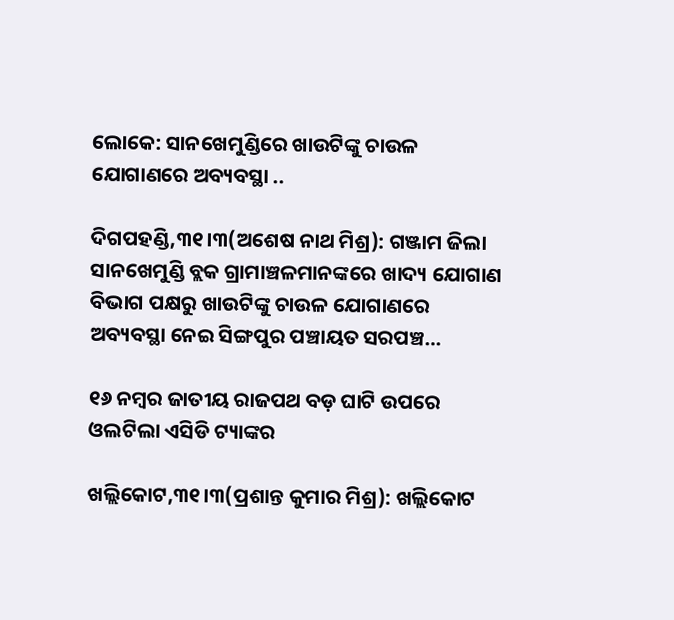ଲୋକେ: ସାନଖେମୁଣ୍ଡିରେ ଖାଉଟିଙ୍କୁ ଚାଉଳ ଯୋଗାଣରେ ଅବ୍ୟବସ୍ଥା ..

ଦିଗପହଣ୍ଡି,୩୧।୩(ଅଶେଷ ନାଥ ମିଶ୍ର): ଗଞ୍ଜାମ ଜିଲା ସାନଖେମୁଣ୍ଡି ବ୍ଲକ ଗ୍ରାମାଞ୍ଚଳମାନଙ୍କରେ ଖାଦ୍ୟ ଯୋଗାଣ ବିଭାଗ ପକ୍ଷରୁ ଖାଉଟିଙ୍କୁ ଚାଉଳ ଯୋଗାଣରେ ଅବ୍ୟବସ୍ଥା ନେଇ ସିଙ୍ଗପୁର ପଞ୍ଚାୟତ ସରପଞ୍ଚ…

୧୬ ନମ୍ବର ଜାତୀୟ ରାଜପଥ ବଡ଼ ଘାଟି ଉପରେ ଓଲଟିଲା ଏସିଡି ଟ୍ୟାଙ୍କର

ଖଲ୍ଲିକୋଟ,୩୧।୩(ପ୍ରଶାନ୍ତ କୁମାର ମିଶ୍ର): ଖଲ୍ଲିକୋଟ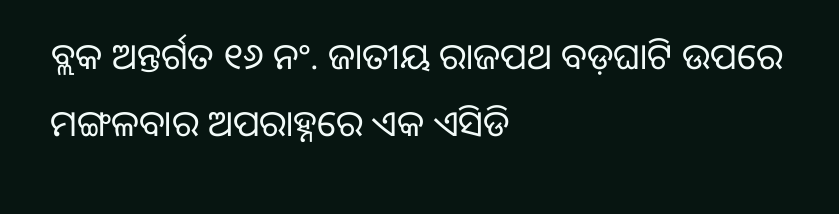ବ୍ଲକ ଅନ୍ତର୍ଗତ ୧୬ ନଂ. ଜାତୀୟ ରାଜପଥ ବଡ଼ଘାଟି ଉପରେ ମଙ୍ଗଳବାର ଅପରାହ୍ନରେ ଏକ ଏସିଡି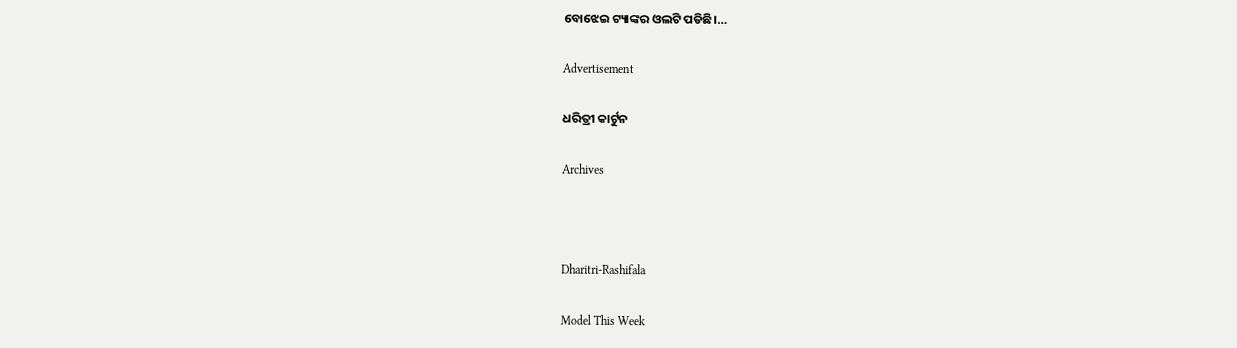ବୋଝେଇ ଟ୍ୟାଙ୍କର ଓଲଟି ପଡିଛି।…

Advertisement

ଧରିତ୍ରୀ କାର୍ଟୁନ

Archives



Dharitri-Rashifala

Model This Week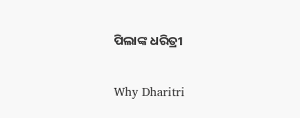ପିଲାଙ୍କ ଧରିତ୍ରୀ

Why Dharitri